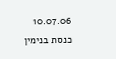10.07.06 כנסת בנימין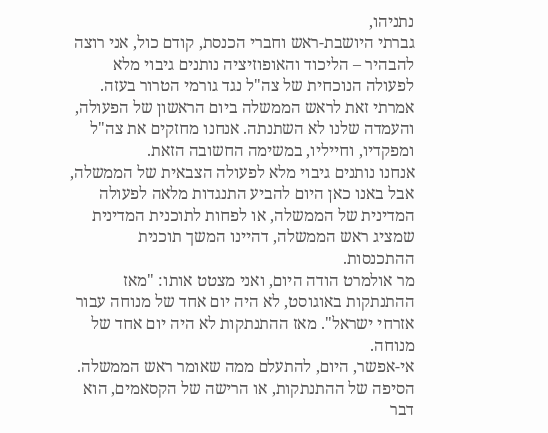נתניהו,
גברתי היושבת-ראש וחברי הכנסת, קודם כול, אני רוצה להבהיר – הליכוד והאופוזיציה נותנים גיבוי מלא לפעולה הנוכחית של צה"ל נגד גורמי הטרור בעזה. אמרתי זאת לראש הממשלה ביום הראשון של הפעולה, והעמדה שלנו לא השתנתה. אנחנו מחזקים את צה"ל ומפקדיו, וחייליו, במשימה החשובה הזאת.
אנחנו נותנים גיבוי מלא לפעולה הצבאית של הממשלה, אבל באנו כאן היום להביע התנגדות מלאה לפעולה המדינית של הממשלה, או לפחות לתוכנית המדינית שמציג ראש הממשלה, דהיינו המשך תוכנית ההתכנסות.
מר אולמרט הודה היום, ואני מצטט אותו: "מאז ההתנתקות באוגוסט, לא היה יום אחד של מנוחה עבור אזרחי ישראל". מאז ההתנתקות לא היה יום אחד של מנוחה.
אי-אפשר, היום, להתעלם ממה שאומר ראש הממשלה. הסיפה של ההתנתקות, או הרישה של הקסאמים, הוא דבר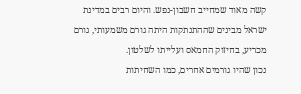קשה מאוד שמחייב חשבון-נפש. והיום רבים במדינת ישראל מבינים שההתנתקות היתה גורם משמעותי, גורם מכריע, בחיזוק החמאס ועלייתו לשלטון.
נכון שהיו גורמים אחרים, כמו השחיתות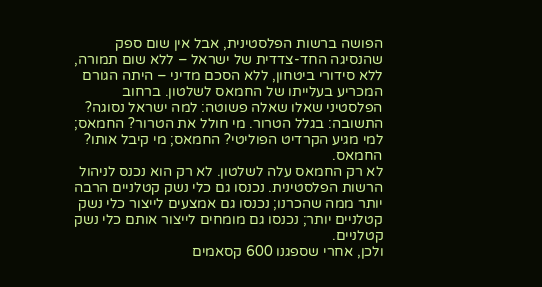הפושה ברשות הפלסטינית, אבל אין שום ספק שהנסיגה החד-צדדית של ישראל – ללא שום תמורה, ללא סידורי ביטחון, ללא הסכם מדיני – היתה הגורם המכריע בעלייתו של החמאס לשלטון. ברחוב הפלסטיני שאלו שאלה פשוטה: למה ישראל נסוגה? התשובה: בגלל הטרור. מי חולל את הטרור? החמאס; למי מגיע הקרדיט הפוליטי? החמאס; מי קיבל אותו? החמאס.
לא רק החמאס עלה לשלטון. לא רק הוא נכנס לניהול הרשות הפלסטינית. נכנסו גם כלי נשק קטלניים הרבה יותר ממה שהכרנו; נכנסו גם אמצעים לייצור כלי נשק קטלניים יותר; נכנסו גם מומחים לייצור אותם כלי נשק קטלניים.
ולכן, אחרי שספגנו 600 קסאמים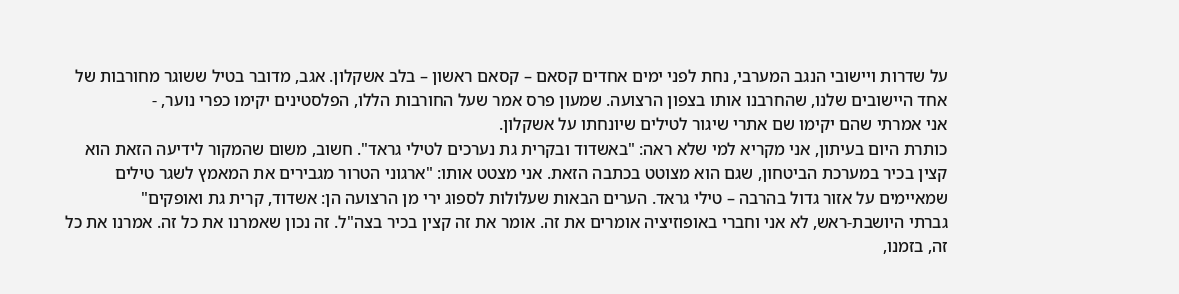על שדרות ויישובי הנגב המערבי, נחת לפני ימים אחדים קסאם – קסאם ראשון – בלב אשקלון. אגב, מדובר בטיל ששוגר מחורבות של אחד היישובים שלנו, שהחרבנו אותו בצפון הרצועה. שמעון פרס אמר שעל החורבות הללו, הפלסטינים יקימו כפרי נוער, -
אני אמרתי שהם יקימו שם אתרי שיגור לטילים שיונחתו על אשקלון.
כותרת היום בעיתון, אני מקריא למי שלא ראה: "באשדוד ובקרית גת נערכים לטילי גראד". חשוב, משום שהמקור לידיעה הזאת הוא קצין בכיר במערכת הביטחון, שגם הוא מצוטט בכתבה הזאת. אני מצטט אותו: "ארגוני הטרור מגבירים את המאמץ לשגר טילים שמאיימים על אזור גדול בהרבה – טילי גראד. הערים הבאות שעלולות לספוג ירי מן הרצועה הן: אשדוד, קרית גת ואופקים"
גברתי היושבת-ראש, לא אני וחברי באופוזיציה אומרים את זה. אומר את זה קצין בכיר בצה"ל. זה נכון שאמרנו את כל זה. אמרנו את כל זה, בזמנו,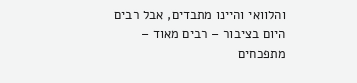והלוואי והיינו מתבדים, אבל רבים היום בציבור – רבים מאוד – מתפכחים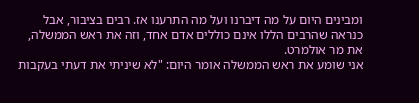ומבינים היום על מה דיברנו ועל מה התרענו אז. רבים בציבור, אבל כנראה שהרבים הללו אינם כוללים אדם אחד, וזה את ראש הממשלה, את מר אולמרט.
אני שומע את ראש הממשלה אומר היום: "לא שיניתי את דעתי בעקבות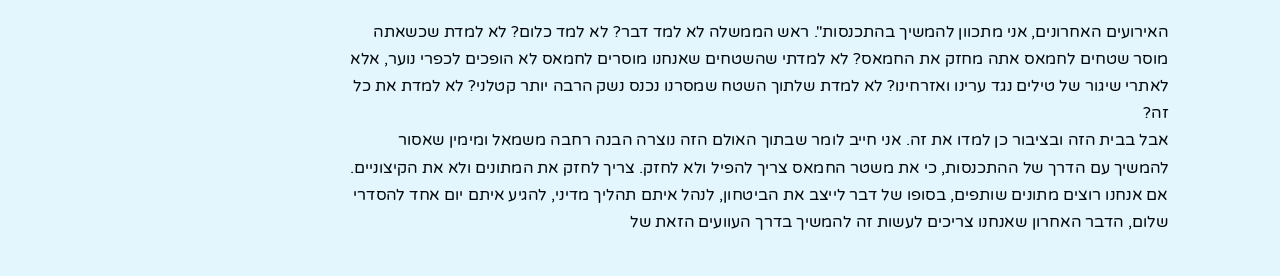האירועים האחרונים, אני מתכוון להמשיך בהתכנסות". ראש הממשלה לא למד דבר? לא למד כלום? לא למדת שכשאתה מוסר שטחים לחמאס אתה מחזק את החמאס? לא למדתי שהשטחים שאנחנו מוסרים לחמאס לא הופכים לכפרי נוער, אלא לאתרי שיגור של טילים נגד ערינו ואזרחינו? לא למדת שלתוך השטח שמסרנו נכנס נשק הרבה יותר קטלני? לא למדת את כל זה?
אבל בבית הזה ובציבור כן למדו את זה. אני חייב לומר שבתוך האולם הזה נוצרה הבנה רחבה משמאל ומימין שאסור להמשיך עם הדרך של ההתכנסות, כי את משטר החמאס צריך להפיל ולא לחזק. צריך לחזק את המתונים ולא את הקיצוניים. אם אנחנו רוצים מתונים שותפים, בסופו של דבר לייצב את הביטחון, לנהל איתם תהליך מדיני, להגיע איתם יום אחד להסדרי שלום, הדבר האחרון שאנחנו צריכים לעשות זה להמשיך בדרך העוועים הזאת של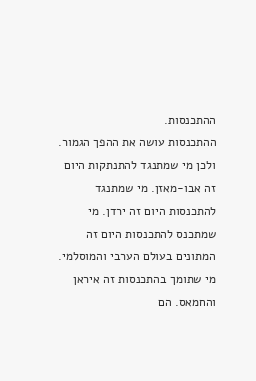ההתכנסות.
ההתכנסות עושה את ההפך הגמור. ולכן מי שמתנגד להתנתקות היום זה אבו-מאזן. מי שמתנגד להתכנסות היום זה ירדן. מי שמתכנס להתכנסות היום זה המתונים בעולם הערבי והמוסלמי. מי שתומך בהתכנסות זה איראן והחמאס. הם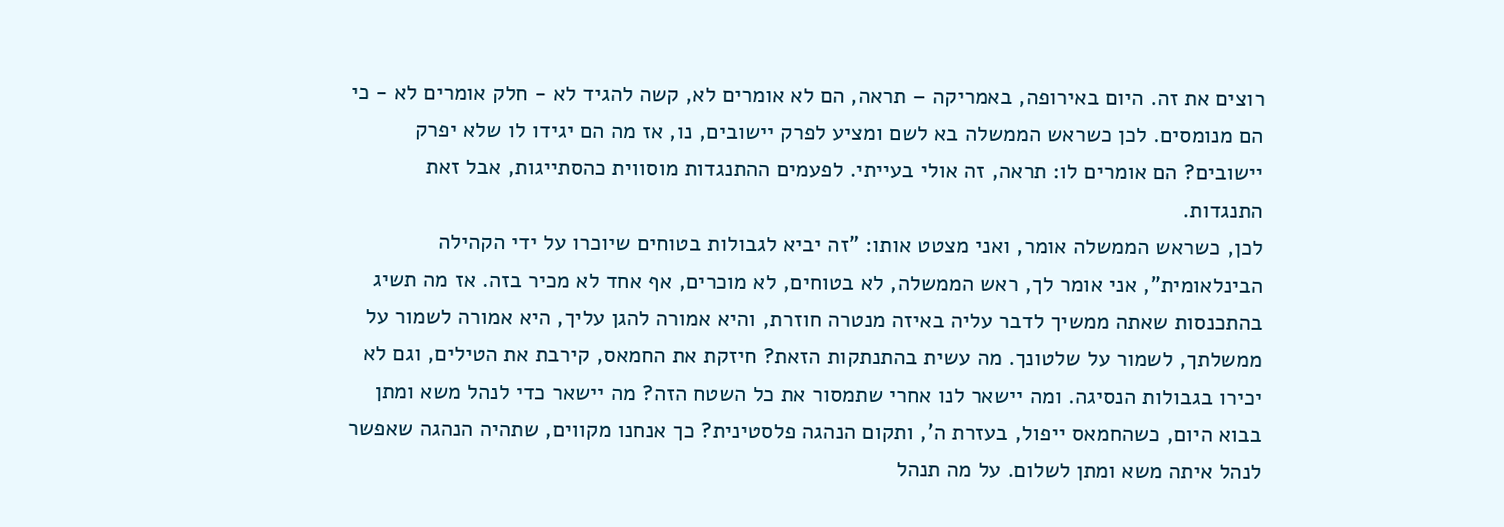רוצים את זה. היום באירופה, באמריקה – תראה, הם לא אומרים לא, קשה להגיד לא - חלק אומרים לא - כי הם מנומסים. לכן כשראש הממשלה בא לשם ומציע לפרק יישובים, נו, אז מה הם יגידו לו שלא יפרק יישובים? הם אומרים לו: תראה, זה אולי בעייתי. לפעמים ההתנגדות מוסווית כהסתייגות, אבל זאת התנגדות.
לכן, כשראש הממשלה אומר, ואני מצטט אותו: "זה יביא לגבולות בטוחים שיוכרו על ידי הקהילה הבינלאומית", אני אומר לך, ראש הממשלה, לא בטוחים, לא מוכרים, אף אחד לא מכיר בזה. אז מה תשיג בהתכנסות שאתה ממשיך לדבר עליה באיזה מנטרה חוזרת, והיא אמורה להגן עליך, היא אמורה לשמור על ממשלתך, לשמור על שלטונך. מה עשית בהתנתקות הזאת? חיזקת את החמאס, קירבת את הטילים, וגם לא יכירו בגבולות הנסיגה. ומה יישאר לנו אחרי שתמסור את כל השטח הזה? מה יישאר כדי לנהל משא ומתן בבוא היום, כשהחמאס ייפול, בעזרת ה', ותקום הנהגה פלסטינית? כך אנחנו מקווים, שתהיה הנהגה שאפשר לנהל איתה משא ומתן לשלום. על מה תנהל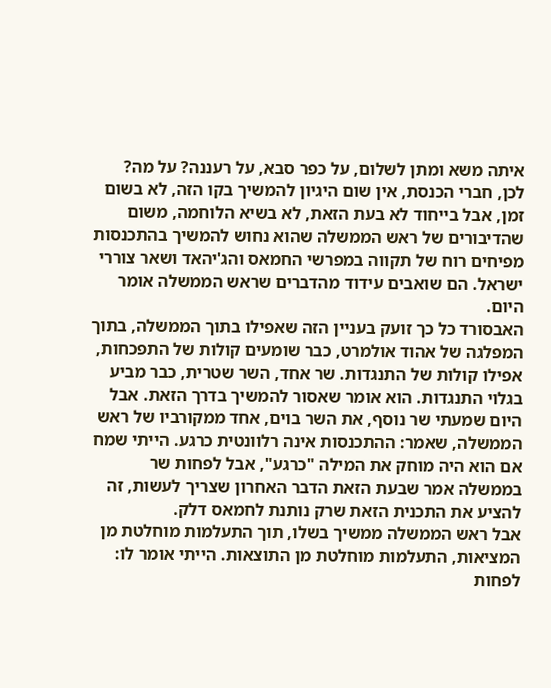איתה משא ומתן לשלום, על כפר סבא, על רעננה? על מה?
לכן, חברי הכנסת, אין שום היגיון להמשיך בקו הזה, לא בשום זמן, אבל בייחוד לא בעת הזאת, לא בשיא הלוחמה, משום שהדיבורים של ראש הממשלה שהוא נחוש להמשיך בהתכנסות מפיחים רוח של תקווה במפרשי החמאס והג'יהאד ושאר צוררי ישראל. הם שואבים עידוד מהדברים שראש הממשלה אומר היום.
האבסורד כל כך זועק בעניין הזה שאפילו בתוך הממשלה, בתוך המפלגה של אהוד אולמרט, כבר שומעים קולות של התפכחות, אפילו קולות של התנגדות. שר אחד, השר שטרית, כבר מביע בגלוי התנגדות. הוא אומר שאסור להמשיך בדרך הזאת. אבל היום שמעתי שר נוסף, את השר בוים, אחד ממקורביו של ראש הממשלה, שאמר: ההתכנסות אינה רלוונטית כרגע. הייתי שמח אם הוא היה מוחק את המילה "כרגע", אבל לפחות שר בממשלה אמר שבעת הזאת הדבר האחרון שצריך לעשות, זה להציע את התכנית הזאת שרק נותנת לחמאס דלק.
אבל ראש הממשלה ממשיך בשלו, תוך התעלמות מוחלטת מן המציאות, התעלמות מוחלטת מן התוצאות. הייתי אומר לו: לפחות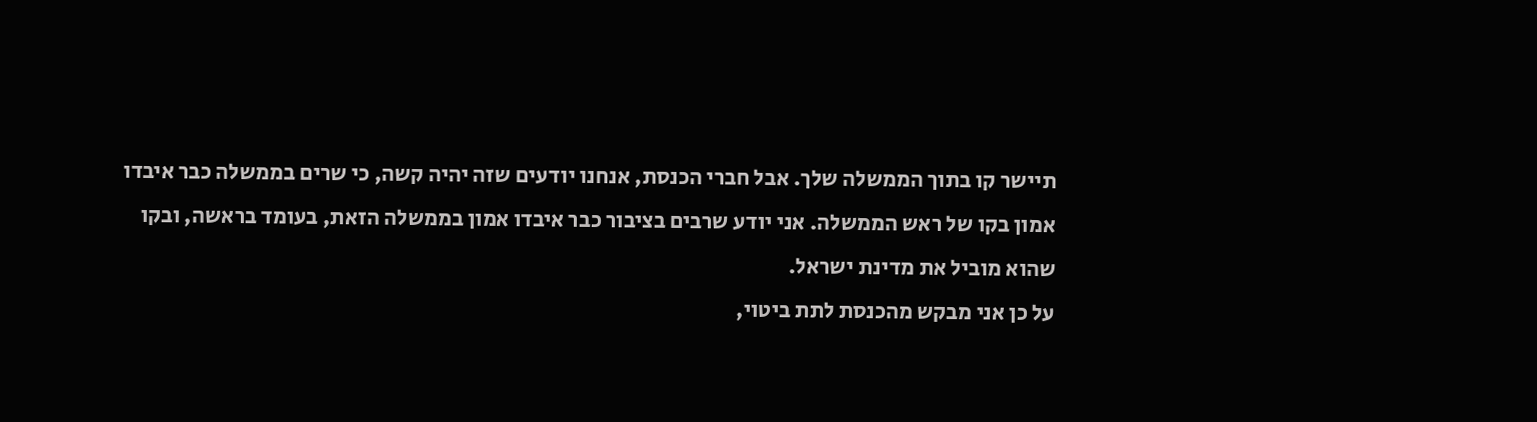תיישר קו בתוך הממשלה שלך. אבל חברי הכנסת, אנחנו יודעים שזה יהיה קשה, כי שרים בממשלה כבר איבדו אמון בקו של ראש הממשלה. אני יודע שרבים בציבור כבר איבדו אמון בממשלה הזאת, בעומד בראשה, ובקו שהוא מוביל את מדינת ישראל.
על כן אני מבקש מהכנסת לתת ביטוי,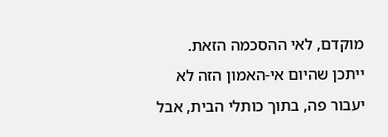מוקדם, לאי ההסכמה הזאת. ייתכן שהיום אי-האמון הזה לא יעבור פה, בתוך כותלי הבית, אבל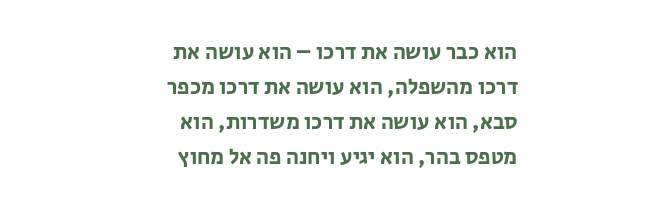הוא כבר עושה את דרכו – הוא עושה את דרכו מהשפלה, הוא עושה את דרכו מכפר סבא, הוא עושה את דרכו משדרות, הוא מטפס בהר, הוא יגיע ויחנה פה אל מחוץ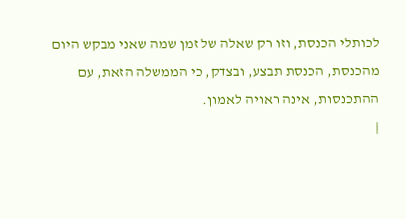לכותלי הכנסת, וזו רק שאלה של זמן שמה שאני מבקש היום מהכנסת, הכנסת תבצע, ובצדק, כי הממשלה הזאת, עם ההתכנסות, אינה ראויה לאמון.
|